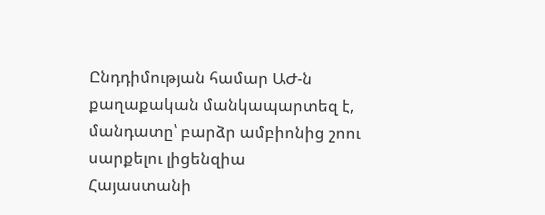Ընդդիմության համար ԱԺ-ն քաղաքական մանկապարտեզ է, մանդատը՝ բարձր ամբիոնից շոու սարքելու լիցենզիա
Հայաստանի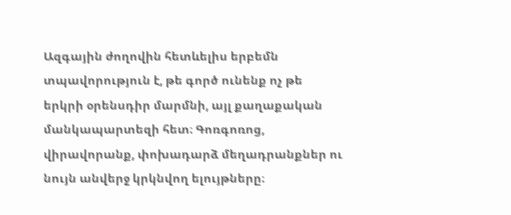Ազգային ժողովին հետևելիս երբեմն տպավորություն է, թե գործ ունենք ոչ թե երկրի օրենսդիր մարմնի, այլ քաղաքական մանկապարտեզի հետ։ Գոռգոռոց, վիրավորանք, փոխադարձ մեղադրանքներ ու նույն անվերջ կրկնվող ելույթները։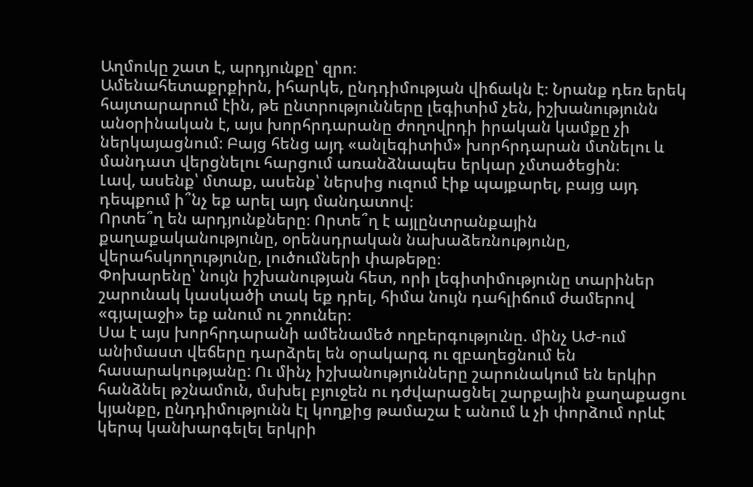Աղմուկը շատ է, արդյունքը՝ զրո։
Ամենահետաքրքիրն, իհարկե, ընդդիմության վիճակն է։ Նրանք դեռ երեկ հայտարարում էին, թե ընտրությունները լեգիտիմ չեն, իշխանությունն անօրինական է, այս խորհրդարանը ժողովրդի իրական կամքը չի ներկայացնում։ Բայց հենց այդ «անլեգիտիմ» խորհրդարան մտնելու և մանդատ վերցնելու հարցում առանձնապես երկար չմտածեցին։
Լավ, ասենք՝ մտաք, ասենք՝ ներսից ուզում էիք պայքարել, բայց այդ դեպքում ի՞նչ եք արել այդ մանդատով։
Որտե՞ղ են արդյունքները։ Որտե՞ղ է այլընտրանքային քաղաքականությունը, օրենսդրական նախաձեռնությունը, վերահսկողությունը, լուծումների փաթեթը։
Փոխարենը՝ նույն իշխանության հետ, որի լեգիտիմությունը տարիներ շարունակ կասկածի տակ եք դրել, հիմա նույն դահլիճում ժամերով «գյալաջի» եք անում ու շոուներ։
Սա է այս խորհրդարանի ամենամեծ ողբերգությունը. մինչ ԱԺ-ում անիմաստ վեճերը դարձրել են օրակարգ ու զբաղեցնում են հասարակությանը: Ու մինչ իշխանությունները շարունակում են երկիր հանձնել թշնամուն, մսխել բյուջեն ու դժվարացնել շարքային քաղաքացու կյանքը, ընդդիմությունն էլ կողքից թամաշա է անում և չի փորձում որևէ կերպ կանխարգելել երկրի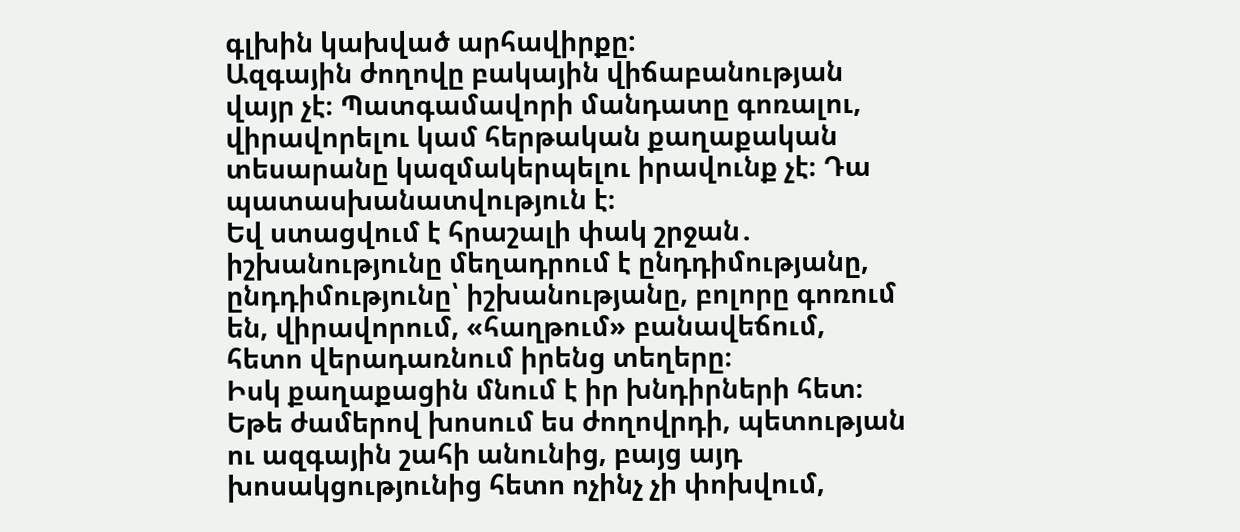գլխին կախված արհավիրքը:
Ազգային ժողովը բակային վիճաբանության վայր չէ։ Պատգամավորի մանդատը գոռալու, վիրավորելու կամ հերթական քաղաքական տեսարանը կազմակերպելու իրավունք չէ։ Դա պատասխանատվություն է։
Եվ ստացվում է հրաշալի փակ շրջան․ իշխանությունը մեղադրում է ընդդիմությանը, ընդդիմությունը՝ իշխանությանը, բոլորը գոռում են, վիրավորում, «հաղթում» բանավեճում, հետո վերադառնում իրենց տեղերը։
Իսկ քաղաքացին մնում է իր խնդիրների հետ։
Եթե ժամերով խոսում ես ժողովրդի, պետության ու ազգային շահի անունից, բայց այդ խոսակցությունից հետո ոչինչ չի փոխվում,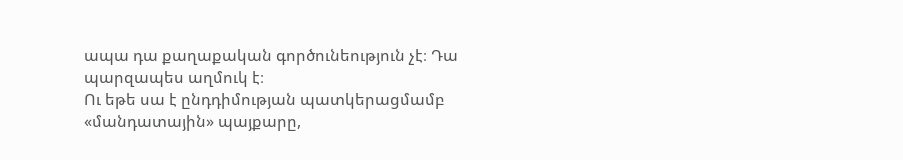ապա դա քաղաքական գործունեություն չէ։ Դա պարզապես աղմուկ է։
Ու եթե սա է ընդդիմության պատկերացմամբ «մանդատային» պայքարը,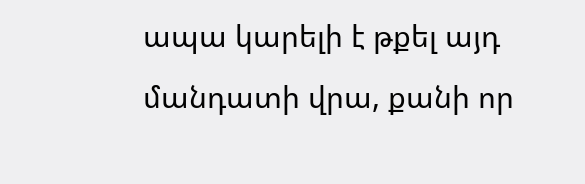ապա կարելի է թքել այդ մանդատի վրա, քանի որ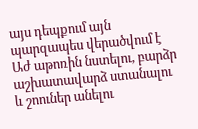այս դեպքում այն պարզապես վերածվում է Աժ աթոռին նստելու, բարձր աշխատավարձ ստանալու և շոուներ անելու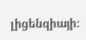լիցենզիայի։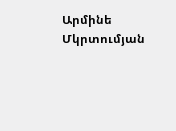Արմինե Մկրտումյան